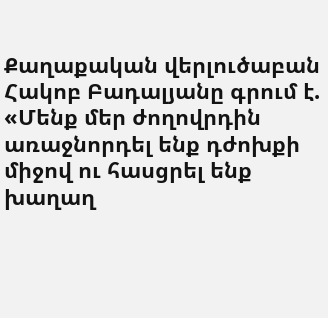Քաղաքական վերլուծաբան Հակոբ Բադալյանը գրում է. «Մենք մեր ժողովրդին առաջնորդել ենք դժոխքի միջով ու հասցրել ենք խաղաղ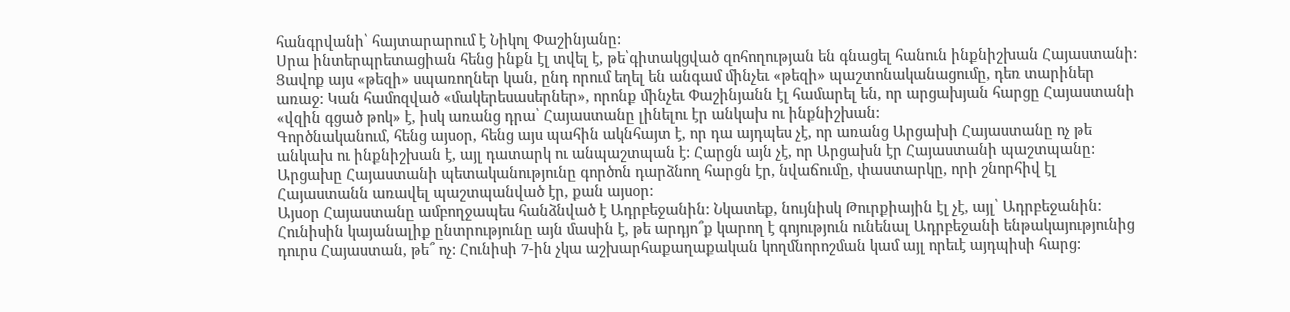հանգրվանի՝ հայտարարում է Նիկոլ Փաշինյանը:
Սրա ինտերպրետացիան հենց ինքն էլ տվել է, թե՝գիտակցված զոհողության են գնացել հանուն ինքնիշխան Հայաստանի: Ցավոք այս «թեզի» սպառողներ կան, ընդ որում եղել են անգամ մինչեւ «թեզի» պաշտոնականացումը, դեռ տարիներ առաջ: Կան համոզված «մակերեսասերներ», որոնք մինչեւ Փաշինյանն էլ համարել են, որ արցախյան հարցը Հայաստանի «վզին գցած թոկ» է, իսկ առանց դրա՝ Հայաստանը լինելու էր անկախ ու ինքնիշխան:
Գործնականում, հենց այսօր, հենց այս պահին ակնհայտ է, որ դա այդպես չէ, որ առանց Արցախի Հայաստանը ոչ թե անկախ ու ինքնիշխան է, այլ դատարկ ու անպաշտպան է: Հարցն այն չէ, որ Արցախն էր Հայաստանի պաշտպանը: Արցախը Հայաստանի պետականությունը գործոն դարձնող հարցն էր, նվաճումը, փաստարկը, որի շնորհիվ էլ Հայաստանն առավել պաշտպանված էր, քան այսօր:
Այսօր Հայաստանը ամբողջապես հանձնված է Ադրբեջանին: Նկատեք, նույնիսկ Թուրքիային էլ չէ, այլ՝ Ադրբեջանին:
Հունիսին կայանալիք ընտրությունը այն մասին է, թե արդյո՞ք կարող է գոյություն ունենալ Ադրբեջանի ենթակայությունից դուրս Հայաստան, թե՞ ոչ: Հունիսի 7-ին չկա աշխարհաքաղաքական կողմնորոշման կամ այլ որեւէ այդպիսի հարց: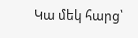Կա մեկ հարց՝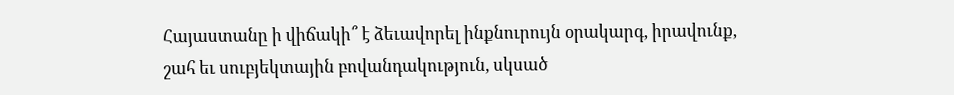Հայաստանը ի վիճակի՞ է ձեւավորել ինքնուրույն օրակարգ, իրավունք, շահ եւ սուբյեկտային բովանդակություն, սկսած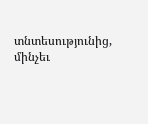տնտեսությունից, մինչեւ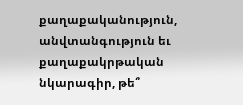քաղաքականություն, անվտանգություն եւ քաղաքակրթական նկարագիր, թե՞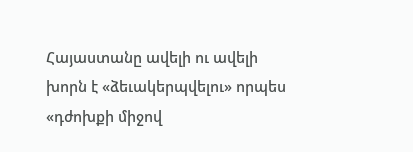Հայաստանը ավելի ու ավելի խորն է «ձեւակերպվելու» որպես «դժոխքի միջով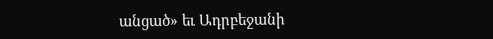անցած» եւ Ադրբեջանի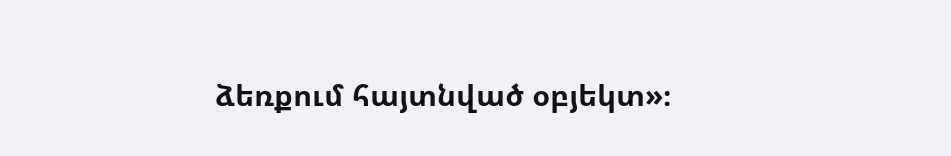ձեռքում հայտնված օբյեկտ»։